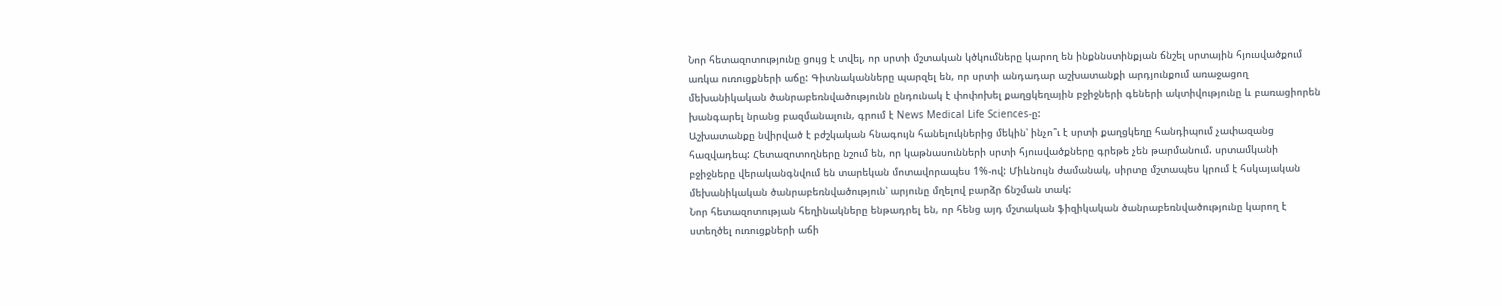Նոր հետազոտությունը ցույց է տվել, որ սրտի մշտական կծկումները կարող են ինքննստինքյան ճնշել սրտային հյուսվածքում առկա ուռուցքների աճը: Գիտնականները պարզել են, որ սրտի անդադար աշխատանքի արդյունքում առաջացող մեխանիկական ծանրաբեռնվածությունն ընդունակ է փոփոխել քաղցկեղային բջիջների գեների ակտիվությունը և բառացիորեն խանգարել նրանց բազմանալուն, գրում է News Medical Life Sciences-ը:
Աշխատանքը նվիրված է բժշկական հնագույն հանելուկներից մեկին՝ ինչո՞ւ է սրտի քաղցկեղը հանդիպում չափազանց հազվադեպ: Հետազոտողները նշում են, որ կաթնասունների սրտի հյուսվածքները գրեթե չեն թարմանում. սրտամկանի բջիջները վերականգնվում են տարեկան մոտավորապես 1%-ով: Միևնույն ժամանակ, սիրտը մշտապես կրում է հսկայական մեխանիկական ծանրաբեռնվածություն՝ արյունը մղելով բարձր ճնշման տակ:
Նոր հետազոտության հեղինակները ենթադրել են, որ հենց այդ մշտական ֆիզիկական ծանրաբեռնվածությունը կարող է ստեղծել ուռուցքների աճի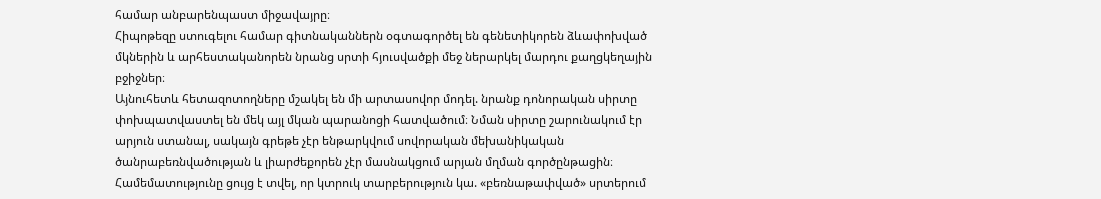համար անբարենպաստ միջավայրը։
Հիպոթեզը ստուգելու համար գիտնականներն օգտագործել են գենետիկորեն ձևափոխված մկներին և արհեստականորեն նրանց սրտի հյուսվածքի մեջ ներարկել մարդու քաղցկեղային բջիջներ։
Այնուհետև հետազոտողները մշակել են մի արտասովոր մոդել. նրանք դոնորական սիրտը փոխպատվաստել են մեկ այլ մկան պարանոցի հատվածում։ Նման սիրտը շարունակում էր արյուն ստանալ, սակայն գրեթե չէր ենթարկվում սովորական մեխանիկական ծանրաբեռնվածության և լիարժեքորեն չէր մասնակցում արյան մղման գործընթացին։
Համեմատությունը ցույց է տվել, որ կտրուկ տարբերություն կա. «բեռնաթափված» սրտերում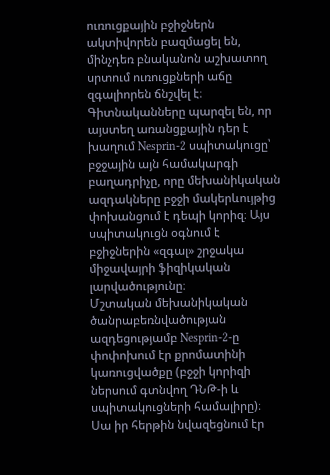ուռուցքային բջիջներն ակտիվորեն բազմացել են, մինչդեռ բնականոն աշխատող սրտում ուռուցքների աճը զգալիորեն ճնշվել է։
Գիտնականները պարզել են, որ այստեղ առանցքային դեր է խաղում Nesprin-2 սպիտակուցը՝ բջջային այն համակարգի բաղադրիչը, որը մեխանիկական ազդակները բջջի մակերևույթից փոխանցում է դեպի կորիզ։ Այս սպիտակուցն օգնում է բջիջներին «զգալ» շրջակա միջավայրի ֆիզիկական լարվածությունը։
Մշտական մեխանիկական ծանրաբեռնվածության ազդեցությամբ Nesprin-2-ը փոփոխում էր քրոմատինի կառուցվածքը (բջջի կորիզի ներսում գտնվող ԴՆԹ-ի և սպիտակուցների համալիրը)։ Սա իր հերթին նվազեցնում էր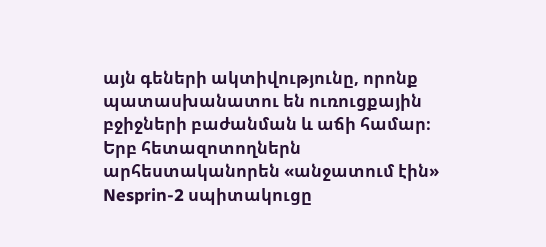այն գեների ակտիվությունը, որոնք պատասխանատու են ուռուցքային բջիջների բաժանման և աճի համար։
Երբ հետազոտողներն արհեստականորեն «անջատում էին» Nesprin-2 սպիտակուցը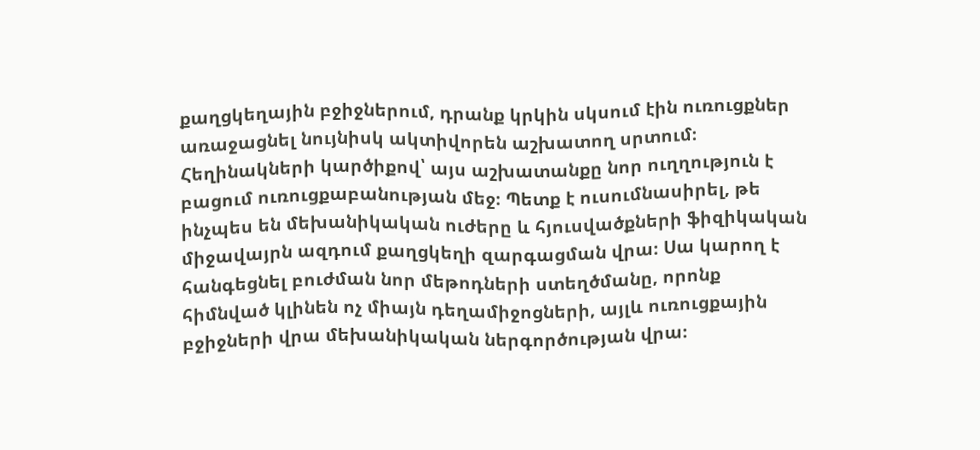քաղցկեղային բջիջներում, դրանք կրկին սկսում էին ուռուցքներ առաջացնել նույնիսկ ակտիվորեն աշխատող սրտում։
Հեղինակների կարծիքով՝ այս աշխատանքը նոր ուղղություն է բացում ուռուցքաբանության մեջ։ Պետք է ուսումնասիրել, թե ինչպես են մեխանիկական ուժերը և հյուսվածքների ֆիզիկական միջավայրն ազդում քաղցկեղի զարգացման վրա։ Սա կարող է հանգեցնել բուժման նոր մեթոդների ստեղծմանը, որոնք հիմնված կլինեն ոչ միայն դեղամիջոցների, այլև ուռուցքային բջիջների վրա մեխանիկական ներգործության վրա։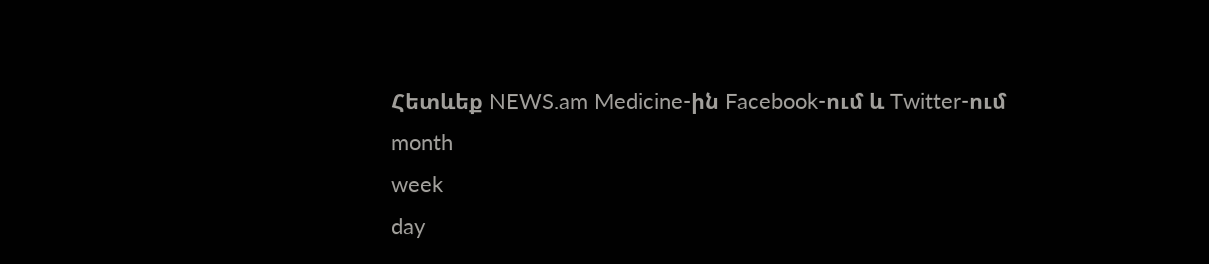Հետևեք NEWS.am Medicine-ին Facebook-ում և Twitter-ում
month
week
day